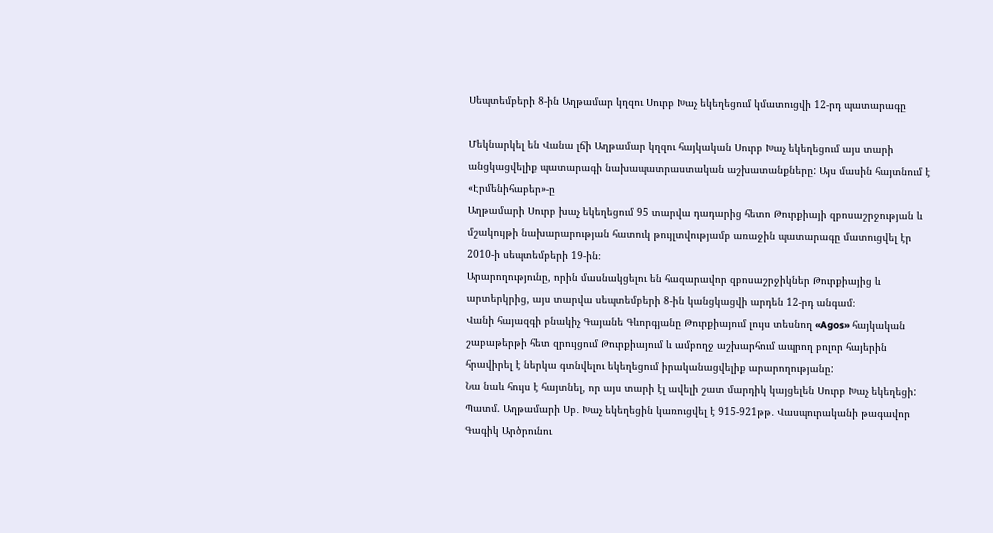Սեպտեմբերի 8-ին Աղթամար կղզու Սուրբ Խաչ եկեղեցում կմատուցվի 12-րդ պատարագը

Մեկնարկել են Վանա լճի Աղթամար կղզու հայկական Սուրբ Խաչ եկեղեցում այս տարի անցկացվելիք պատարագի նախապատրաստական աշխատանքները: Այս մասին հայտնում է «Էրմենիհաբեր»-ը
Աղթամարի Սուրբ խաչ եկեղեցում 95 տարվա դադարից հետո Թուրքիայի զբոսաշրջության և մշակույթի նախարարության հատուկ թույլտվությամբ առաջին պատարագը մատուցվել էր 2010-ի սեպտեմբերի 19-ին։
Արարողությունը, որին մասնակցելու են հազարավոր զբոսաշրջիկներ Թուրքիայից և արտերկրից, այս տարվա սեպտեմբերի 8-ին կանցկացվի արդեն 12-րդ անգամ։
Վանի հայազգի բնակիչ Գայանե Գևորգյանը Թուրքիայում լույս տեսնող «Agos» հայկական շաբաթերթի հետ զրույցում Թուրքիայում և ամբողջ աշխարհում ապրող բոլոր հայերին հրավիրել է ներկա գտնվելու եկեղեցում իրականացվելիք արարողությանը:
Նա նաև հույս է հայտնել, որ այս տարի էլ ավելի շատ մարդիկ կայցելեն Սուրբ Խաչ եկեղեցի:
Պատմ. Աղթամարի Սբ․ Խաչ եկեղեցին կառուցվել է 915-921թթ․ Վասպուրականի թագավոր Գագիկ Արծրունու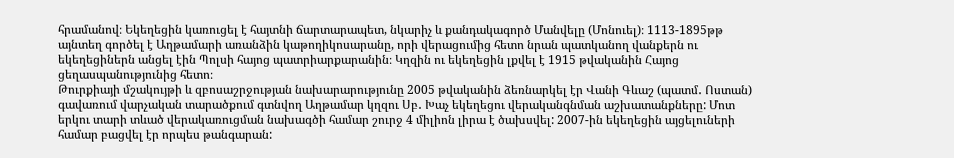հրամանով։ Եկեղեցին կառուցել է հայտնի ճարտարապետ, նկարիչ և քանդակագործ Մանվելը (Մոնուել)։ 1113-1895թթ այնտեղ գործել է Աղթամարի առանձին կաթողիկոսարանը, որի վերացումից հետո նրան պատկանող վանքերն ու եկեղեցիներն անցել էին Պոլսի հայոց պատրիարքարանին։ Կղզին ու եկեղեցին լքվել է 1915 թվականին Հայոց ցեղասպանությունից հետո։
Թուրքիայի մշակույթի և զբոսաշրջության նախարարությունը 2005 թվականին ձեռնարկել էր Վանի Գևաշ (պատմ․ Ոստան) գավառում վարչական տարածքում գտնվող Աղթամար կղզու Սբ․ Խաչ եկեղեցու վերականգնման աշխատանքները: Մոտ երկու տարի տևած վերակառուցման նախագծի համար շուրջ 4 միլիոն լիրա է ծախսվել: 2007-ին եկեղեցին այցելուների համար բացվել էր որպես թանգարան: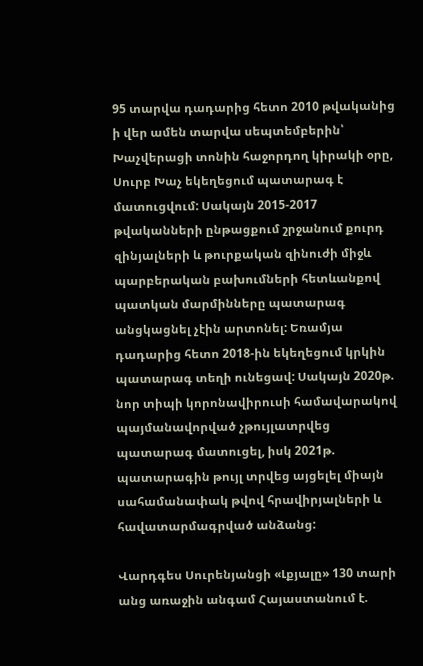95 տարվա դադարից հետո 2010 թվականից ի վեր ամեն տարվա սեպտեմբերին՝ Խաչվերացի տոնին հաջորդող կիրակի օրը, Սուրբ Խաչ եկեղեցում պատարագ է մատուցվում: Սակայն 2015-2017 թվականների ընթացքում շրջանում քուրդ զինյալների և թուրքական զինուժի միջև պարբերական բախումների հետևանքով պատկան մարմինները պատարագ անցկացնել չէին արտոնել: Եռամյա դադարից հետո 2018-ին եկեղեցում կրկին պատարագ տեղի ունեցավ: Սակայն 2020թ. նոր տիպի կորոնավիրուսի համավարակով պայմանավորված չթույլատրվեց պատարագ մատուցել, իսկ 2021թ. պատարագին թույլ տրվեց այցելել միայն սահամանափակ թվով հրավիրյալների և հավատարմագրված անձանց:

Վարդգես Սուրենյանցի «Լքյալը» 130 տարի անց առաջին անգամ Հայաստանում է.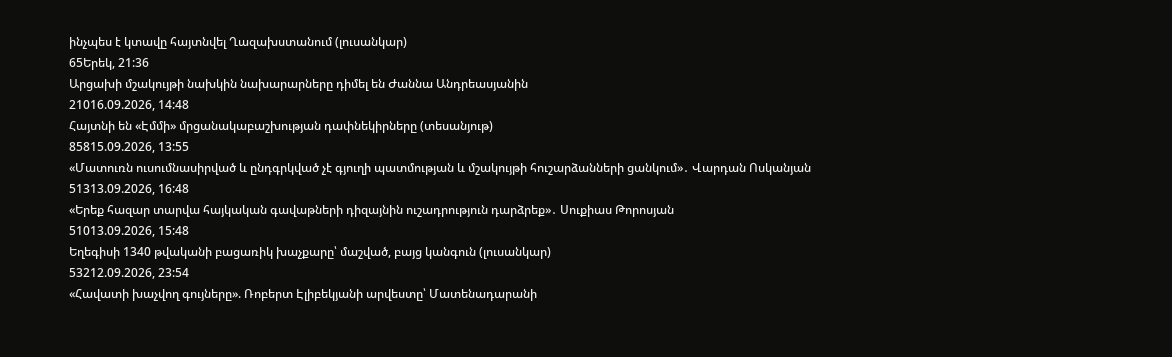ինչպես է կտավը հայտնվել Ղազախստանում (լուսանկար)
65Երեկ, 21:36
Արցախի մշակույթի նախկին նախարարները դիմել են Ժաննա Անդրեասյանին
21016.09.2026, 14:48
Հայտնի են «Էմմի» մրցանակաբաշխության դափնեկիրները (տեսանյութ)
85815.09.2026, 13:55
«Մատուռն ուսումնասիրված և ընդգրկված չէ գյուղի պատմության և մշակույթի հուշարձանների ցանկում»․ Վարդան Ոսկանյան
51313.09.2026, 16:48
«Երեք հազար տարվա հայկական գավաթների դիզայնին ուշադրություն դարձրեք»․ Սուքիաս Թորոսյան
51013.09.2026, 15:48
Եղեգիսի 1340 թվականի բացառիկ խաչքարը՝ մաշված, բայց կանգուն (լուսանկար)
53212.09.2026, 23:54
«Հավատի խաչվող գույները». Ռոբերտ Էլիբեկյանի արվեստը՝ Մատենադարանի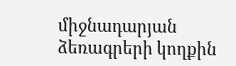միջնադարյան ձեռագրերի կողքին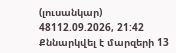(լուսանկար)
48112.09.2026, 21:42
Քննարկվել է մարզերի 13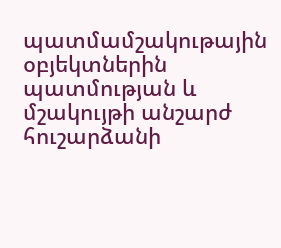պատմամշակութային օբյեկտներին պատմության և մշակույթի անշարժ հուշարձանի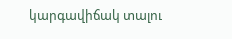կարգավիճակ տալու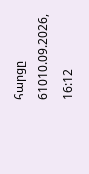հարցը
61010.09.2026, 16:12